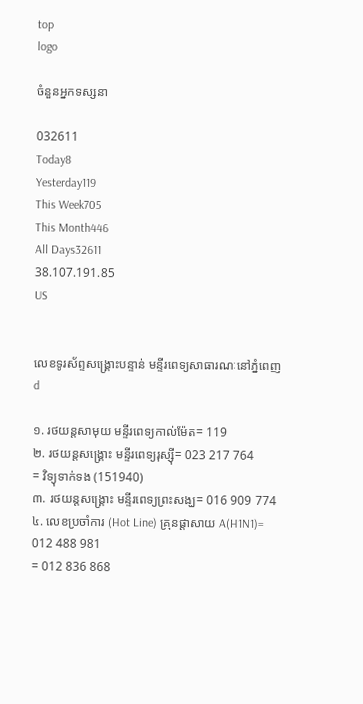top
logo

ចំនួនអ្នកទស្សនា

032611
Today8
Yesterday119
This Week705
This Month446
All Days32611
38.107.191.85
US


លេខទូរស័ព្ទសង្គ្រោះបន្ទាន់ មន្ទីរពេទ្យសាធារណៈនៅភ្នំពេញ
d

១. រថយន្តសាមុយ មន្ទីរពេទ្យកាល់ម៉ែត= 119
២. រថយន្តសង្គ្រោះ មន្ទីរពេទ្យរុស្ស៊ី= 023 217 764
= វិទ្យុទាក់ទង (151940)
៣. រថយន្តសង្គ្រោះ មន្ទីរពេទ្យព្រះសង្ឃ= 016 909 774
៤. លេខប្រចាំការ (Hot Line) គ្រុនផ្ដាសាយ A(H1N1)= 012 488 981
= 012 836 868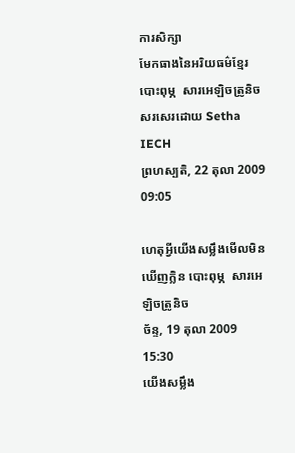ការសិក្សា
មែកធាងនៃអរិយធម៌ខ្មែរ បោះពុម្ភ  សារអេឡិចត្រូនិច
សរសេរដោយ Setha IECH
ព្រហស្បតិ, 22 តុលា 2009 09:05

ហេតុអ្វីយើងសម្លឹងមើលមិនឃើញក្លិន បោះពុម្ភ  សារអេឡិចត្រូនិច
ច័ន្ទ, 19 តុលា 2009 15:30
យើងសម្លឹង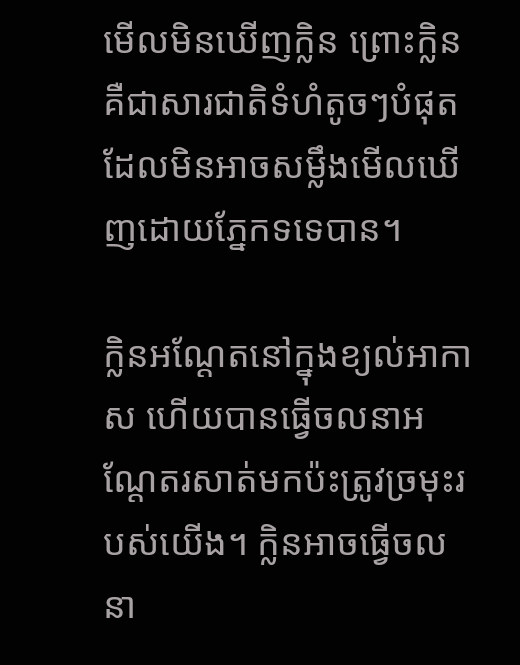មើលមិនឃើញក្លិន ព្រោះក្លិនគឺជាសារជាតិទំហំតូចៗបំផុតដែលមិនអាចសម្លឹងមើលឃើញដោយភ្នែកទទេបាន។

ក្លិនអណ្ដែតនៅក្នុងខ្យល់អាកាស ហើយបានធ្វើចលនាអណ្ដែតរសាត់មកប៉ះត្រូវច្រមុះរបស់យើង។ ក្លិនអាចធ្វើចលនា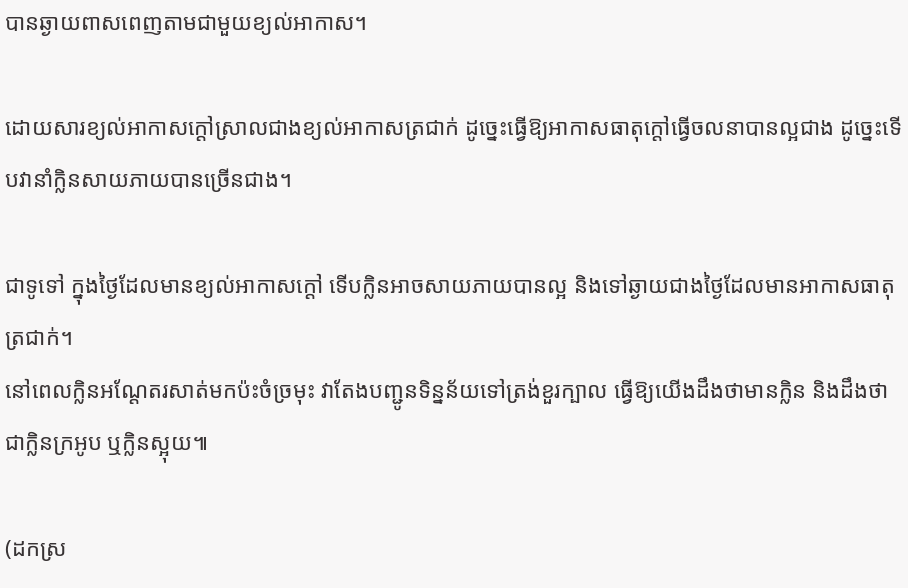បានឆ្ងាយពាសពេញតាមជាមួយខ្យល់អាកាស។

ដោយសារខ្យល់អាកាសក្ដៅស្រាលជាងខ្យល់អាកាសត្រជាក់ ដូច្នេះធ្វើឱ្យអាកាសធាតុក្ដៅធ្វើចលនាបានល្អជាង ដូច្នេះទើបវានាំក្លិនសាយភាយបានច្រើនជាង។

ជាទូទៅ ក្នុងថ្ងៃដែលមានខ្យល់អាកាសក្ដៅ ទើបក្លិនអាចសាយភាយបានល្អ និងទៅឆ្ងាយជាងថ្ងៃដែលមានអាកាសធាតុត្រជាក់។
នៅពេលក្លិនអណ្ដែតរសាត់មកប៉ះចំច្រមុះ វាតែងបញ្ជូនទិន្នន័យទៅត្រង់ខួរក្បាល ធ្វើឱ្យយើងដឹងថាមានក្លិន និងដឹងថាជាក្លិនក្រអូប ឬក្លិនស្អុយ៕

(ដកស្រ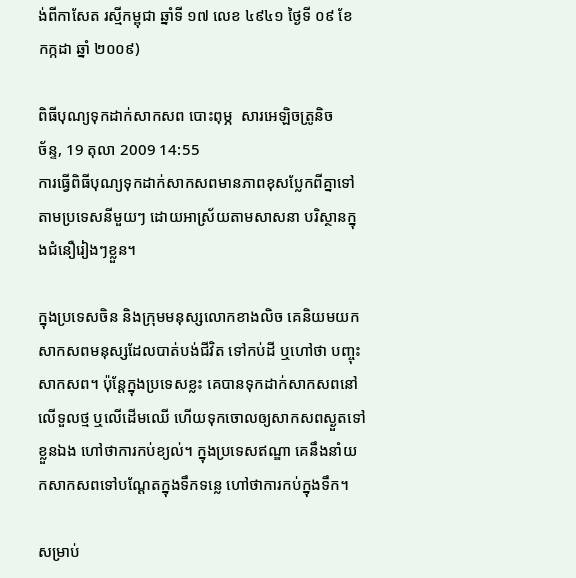ង់ពីកាសែត រស្មីកម្ពុជា ឆ្នាំទី ១៧ លេខ ៤៩៤១ ថ្ងៃទី ០៩ ខែ កក្កដា ឆ្នាំ ២០០៩)

ពិធីបុណ្យទុកដាក់សាកសព បោះពុម្ភ  សារអេឡិចត្រូនិច
ច័ន្ទ, 19 តុលា 2009 14:55
ការធ្វើពិធីបុណ្យទុកដាក់សាកសពមានភាពខុសប្លែកពីគ្នាទៅតាមប្រទេសនីមួយៗ ដោយអាស្រ័យតាមសាសនា បរិស្ថានក្នុងជំនឿរៀងៗខ្លួន។

ក្នុងប្រទេសចិន និងក្រុមមនុស្សលោកខាងលិច គេនិយមយកសាកសពមនុស្សដែលបាត់បង់ជីវិត ទៅកប់ដី ឬហៅថា បញ្ចុះសាកសព។ ប៉ុន្តែក្នុងប្រទេសខ្លះ គេបានទុកដាក់សាកសពនៅលើទួលថ្ម ឬលើដើមឈើ ហើយទុកចោលឲ្យសាកសពស្ងួតទៅខ្លួនឯង ហៅថាការកប់ខ្យល់។ ក្នុងប្រទេសឥណ្ឌា គេនឹងនាំយកសាកសពទៅបណ្តែតក្នុងទឹកទន្លេ ហៅថាការកប់ក្នុងទឹក។

សម្រាប់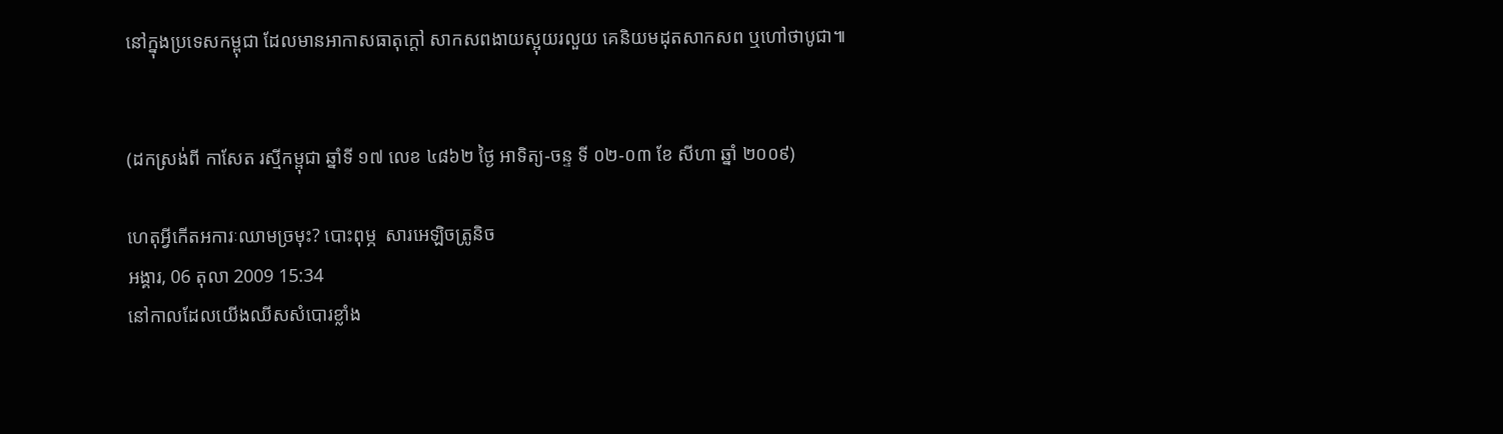នៅក្នុងប្រទេសកម្ពុជា ដែលមានអាកាសធាតុក្តៅ សាកសពងាយស្អុយរលួយ គេនិយមដុតសាកសព ឬហៅថាបូជា៕


(ដកស្រង់ពី កាសែត រស្មីកម្ពុជា ឆ្នាំទី ១៧ លេខ ៤៨៦២ ថ្ងៃ អាទិត្យ-ចន្ទ ទី ០២-០៣ ខែ សីហា ឆ្នាំ ២០០៩)

ហេតុអ្វីកើតអការៈឈាមច្រមុះ? បោះពុម្ភ  សារអេឡិចត្រូនិច
អង្គារ, 06 តុលា 2009 15:34
នៅកាលដែលយើងឈីសសំបោរខ្លាំង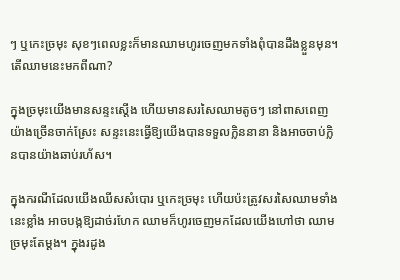ៗ ឬកេះច្រមុះ សុខៗពេលខ្លះក៏មានឈាមហូរចេញមកទាំងពុំបានដឹងខ្លួនមុន។ តើឈាមនេះមកពីណា?

ក្នុងច្រមុះយើងមានសន្ទះស្ដើង ហើយមានសរសៃឈាមតូចៗ នៅពាសពេញយ៉ាងច្រើនចាក់ស្រែះ សន្ទះនេះធ្វើឱ្យយើងបានទទួលក្លិននានា និងអាចចាប់ក្លិនបានយ៉ាងឆាប់រហ័ស។

ក្នុងករណីដែលយើងឈីសសំបោរ ឬកេះច្រមុះ ហើយប៉ះត្រូវសរសៃឈាមទាំងនេះខ្លាំង អាចបង្កឱ្យដាច់រហែក ឈាមក៏ហូរចេញមកដែលយើងហៅថា ឈាមច្រមុះតែម្ដង។ ក្នុងរដូង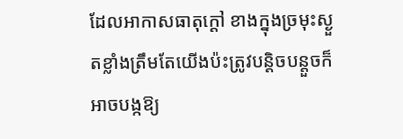ដែលអាកាសធាតុក្ដៅ ខាងក្នុងច្រមុះស្ងួតខ្លាំងត្រឹមតែយើងប៉ះត្រូវបន្តិចបន្តួចក៏អាចបង្កឱ្យ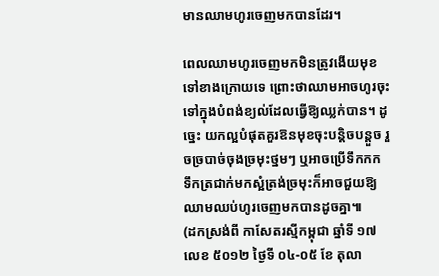មានឈាមហូរចេញមកបានដែរ។

ពេលឈាមហូរចេញមកមិនត្រូវងើយមុខទៅខាងក្រោយទេ ព្រោះថាឈាមអាចហូរចុះទៅក្នុងបំពង់ខ្យល់ដែលធ្វើឱ្យឈ្លក់បាន។ ដូច្នេះ យកល្អបំផុតគួរឱនមុខចុះបន្តិចបន្តួច រួចច្របាច់ចុងច្រមុះថ្នមៗ ឬអាចប្រើទឹកកក ទឹកត្រជាក់មកស្អំត្រង់ច្រមុះក៏អាចជួយឱ្យឈាមឈប់ហូរចេញមកបានដូចគ្នា៕
(ដកស្រង់ពី កាសែតរស្មីកម្ពុជា ឆ្នាំទី ១៧ លេខ ៥០១២ ថ្ងៃទី ០៤-០៥ ខែ តុលា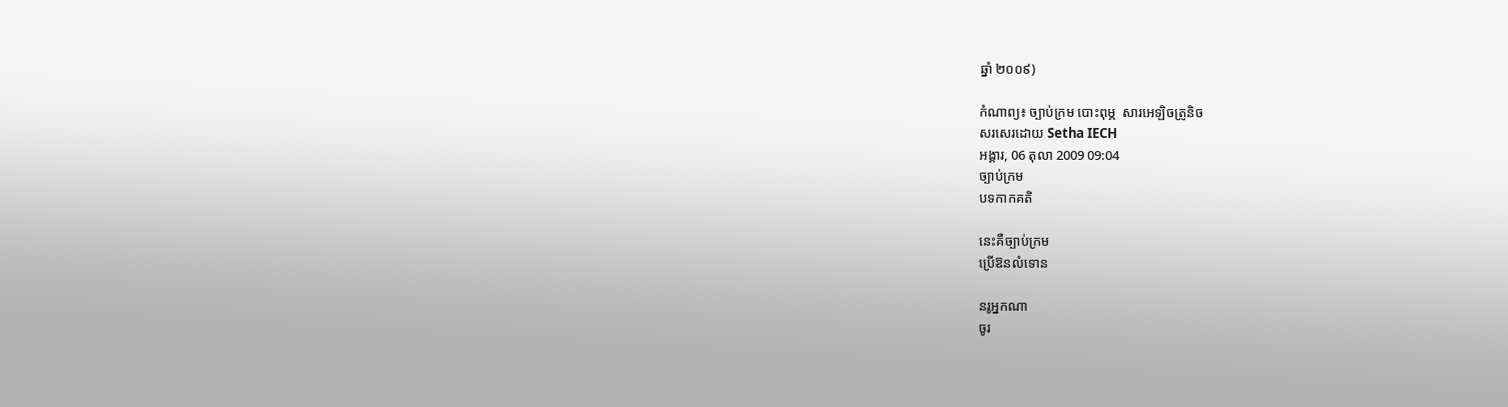ឆ្នាំ ២០០៩)

កំណាព្យ៖ ច្បាប់ក្រម បោះពុម្ភ  សារអេឡិចត្រូនិច
សរសេរដោយ Setha IECH
អង្គារ, 06 តុលា 2009 09:04
ច្បាប់ក្រម
បទកាកគតិ

នេះគឺច្បាប់ក្រម
ប្រើឱនលំទោន

នរូអ្នកណា
ចូរ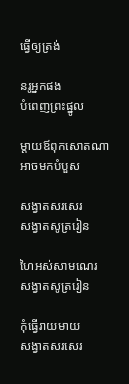ធ្វើឲ្យត្រង់

នរូអ្នកផង
បំពេញព្រះផ្នូល

ម្តាយឪពុកសោតណា
អាចមកបំបួស

សង្វាតសរសេរ
សង្វាតសូត្ររៀន

ហៃអស់សាមណេរ
សង្វាតសូត្ររៀន

កុំធ្វើរាយមាយ
សង្វាតសរសេរ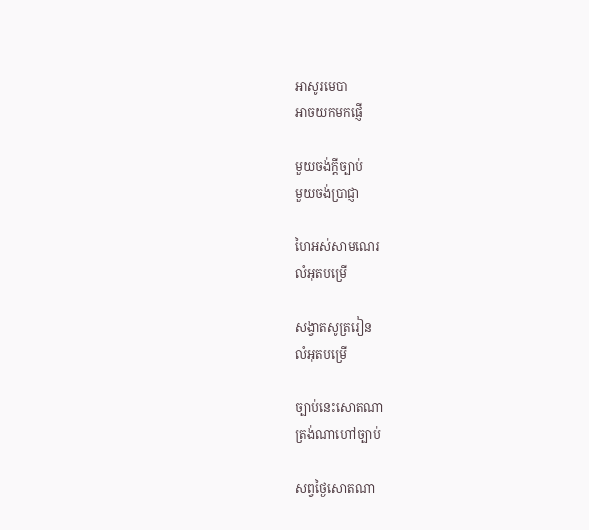អាសូរមេបា
អាចយកមកផ្ញើ

មួយចង់ក្តីច្បាប់
មួយចង់ប្រាជ្ញា

ហៃអស់សាមណេរ
លំអុតបម្រើ

សង្វាតសូត្ររៀន
លំអុតបម្រើ

ច្បាប់នេះសោតណា
ត្រង់ណាហៅច្បាប់

សព្វថ្ងៃសោតណា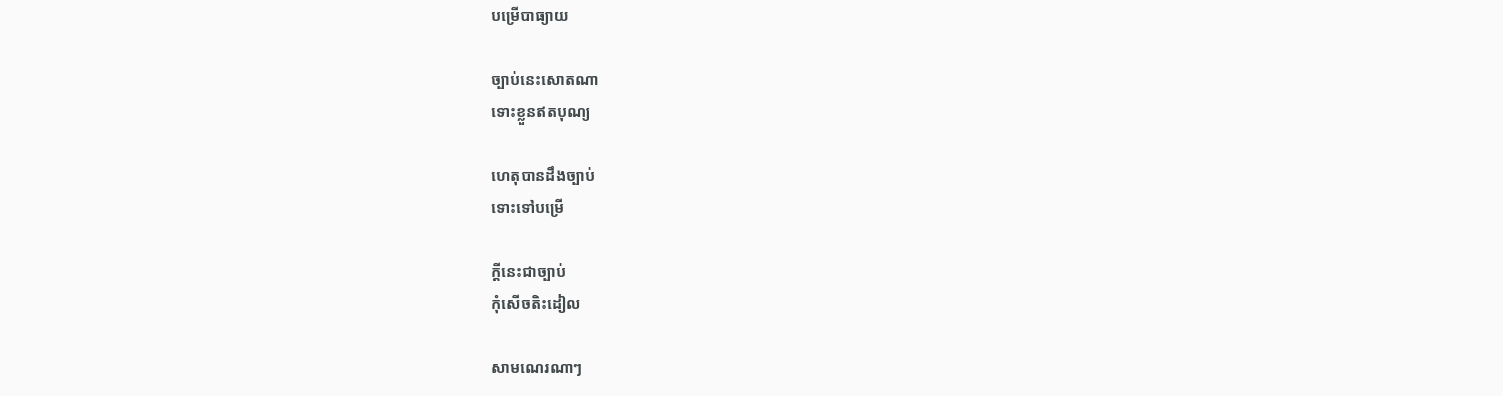បម្រើបាធ្យាយ

ច្បាប់នេះសោតណា
ទោះខ្លួនឥតបុណ្យ

ហេតុបានដឹងច្បាប់
ទោះទៅបម្រើ

ក្ដីនេះជាច្បាប់
កុំសើចតិះដៀល

សាមណេរណាៗ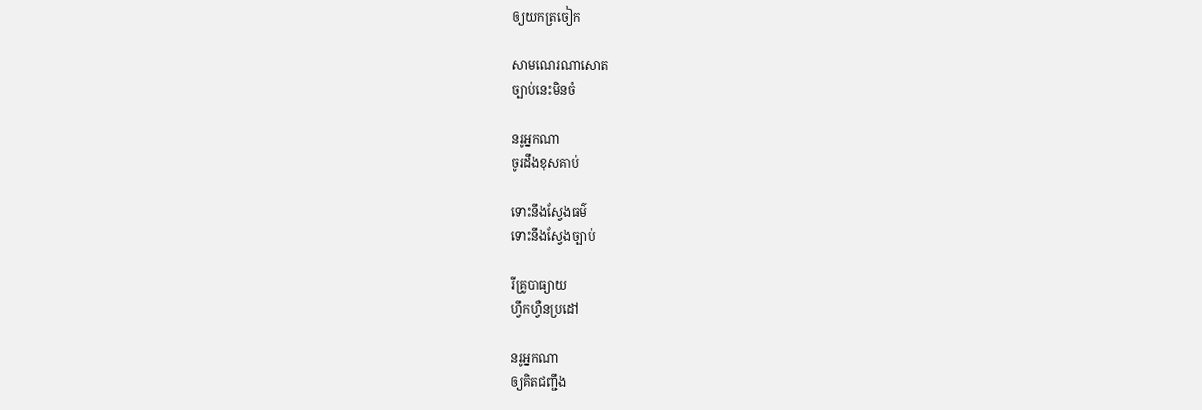ឲ្យយកត្រចៀក

សាមណេរណាសោត
ច្បាប់នេះមិនចំ

នរូអ្នកណា
ចូរដឹងខុសគាប់

ទោះនឹងស្វែងធម៌
ទោះនឹងស្វែងច្បាប់

រីគ្រូបាធ្យាយ
ហ្វឹកហ្វឺនប្រដៅ

នរូអ្នកណា
ឲ្យគិតជញ្ជឹង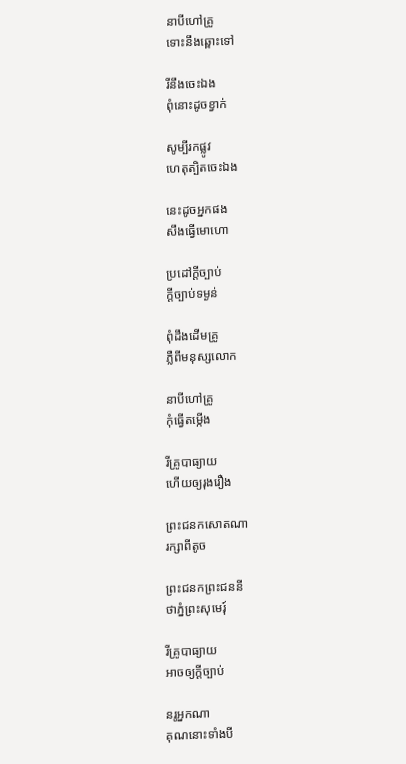នាបីហៅគ្រូ
ទោះនឹងឆ្ពោះទៅ

រីនឹងចេះឯង
ពុំនោះដូចខ្វាក់

សូម្បីរកផ្លូវ
ហេតុត្បិតចេះឯង

នេះដូចអ្នកផង
សឹងធ្វើមោហោ

ប្រដៅក្ដីច្បាប់
ក្ដីច្បាប់ទម្ងន់

ពុំដឹងដើមគ្រូ
ភ្លឺពីមនុស្សលោក

នាបីហៅគ្រូ
កុំធ្វើតម្កើង

រីគ្រូបាធ្យាយ
ហើយឲ្យរុងរឿង

ព្រះជនកសោតណា
រក្សាពីតូច

ព្រះជនកព្រះជននី
ថាភ្នំព្រះសុមេរុ៍

រីគ្រូបាធ្យាយ
អាចឲ្យក្ដីច្បាប់

នរូអ្នកណា
គុណនោះទាំងបី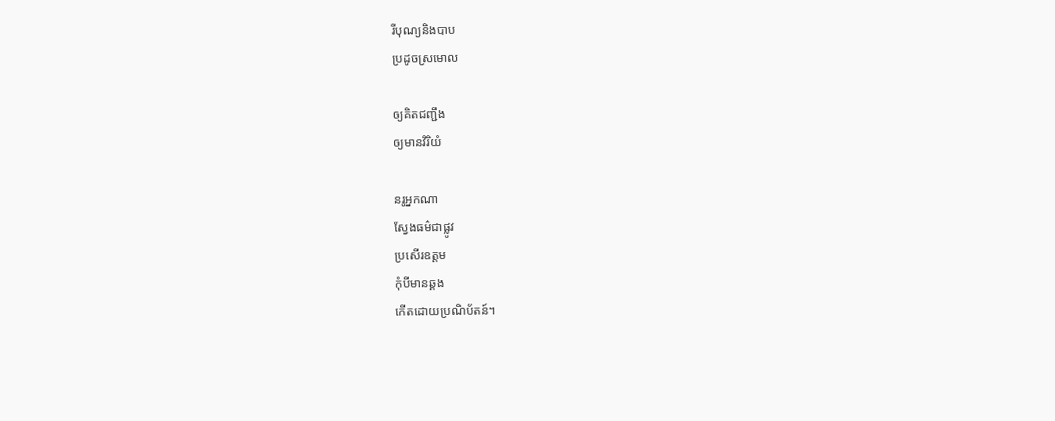រីបុណ្យនិងបាប
ប្រដូចស្រមោល

ឲ្យគិតជញ្ជឹង
ឲ្យមានវិរិយំ

នរូអ្នកណា
ស្វែងធម៌ជាផ្លូវ
ប្រសើរឧត្តម
កុំបីមានឆ្គង
កើតដោយប្រណិប័តន៍។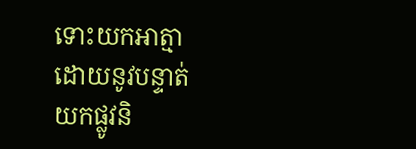ទោះយកអាត្មា
ដោយនូវបន្ទាត់
យកផ្លូវនិ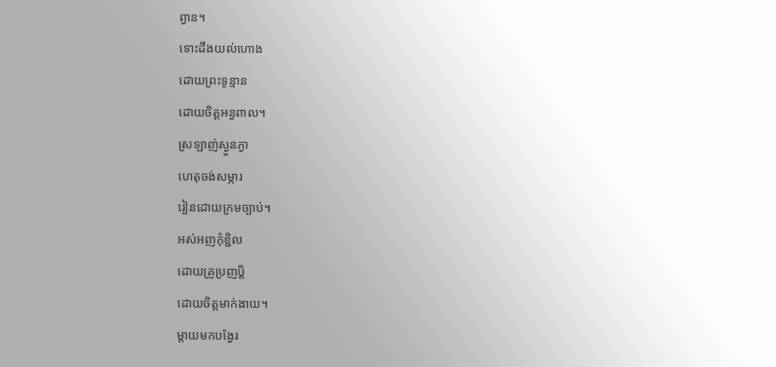ព្វាន។
ទោះដឹងយល់ហោង
ដោយព្រះទូន្មាន
ដោយចិត្តអន្ធពាល។
ស្រឡាញ់ស្ងួនភ្ងា
ហេតុចង់សម្ភារ
រៀនដោយក្រមច្បាប់។
អស់អញកុំខ្ជិល
ដោយគ្រូប្រញប្តិ
ដោយចិត្តមាក់ងាយ។
ម្តាយមកបង្វែរ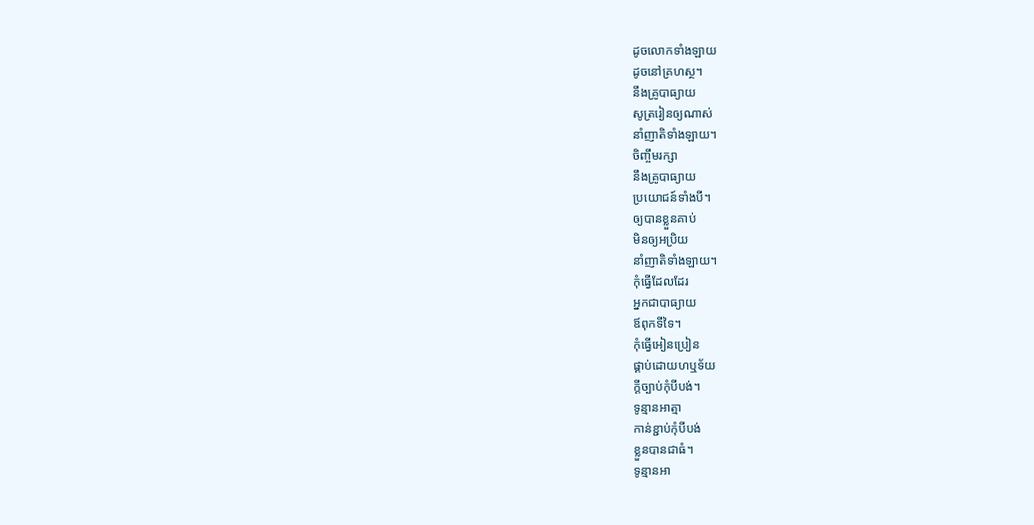ដូចលោកទាំងឡាយ
ដូចនៅគ្រហស្ថ។
នឹងគ្រូបាធ្យាយ
សូត្ររៀនឲ្យណាស់
នាំញាតិទាំងឡាយ។
ចិញ្ចឹមរក្សា
នឹងគ្រូបាធ្យាយ
ប្រយោជន៍ទាំងបី។
ឲ្យបានខ្លួនគាប់
មិនឲ្យអប្រិយ
នាំញាតិទាំងឡាយ។
កុំធ្វើដែលដែរ
អ្នកជាបាធ្យាយ
ឪពុកទីទៃ។
កុំធ្វើអៀនប្រៀន
ផ្គាប់ដោយហឬទ័យ
ក្តីច្បាប់កុំបីបង់។
ទូន្មានអាត្មា
កាន់ខ្ជាប់កុំបីបង់
ខ្លួនបានជាធំ។
ទូន្មានអា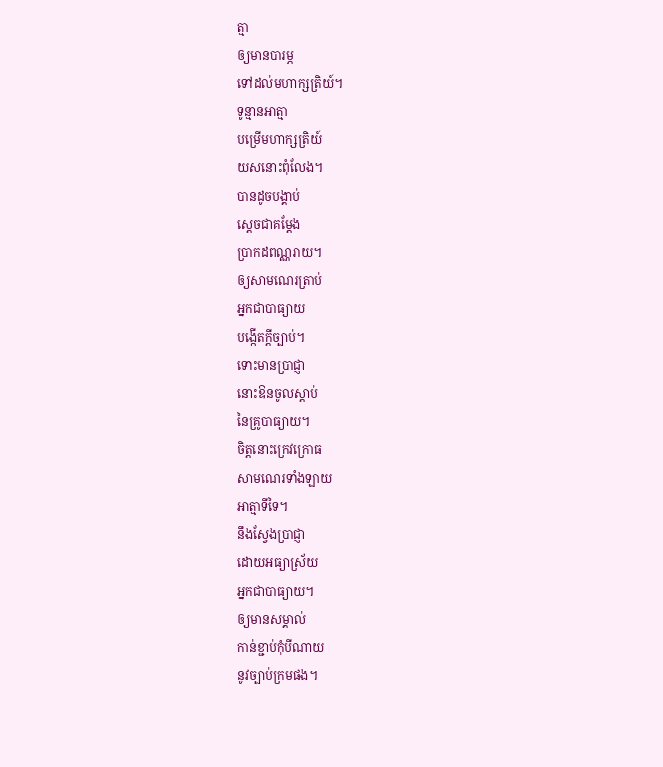ត្មា
ឲ្យមានបារម្ភ
ទៅដល់មហាក្សត្រិយ៍។
ទូន្មានអាត្មា
បម្រើមហាក្សត្រិយ៍
យសនោះពុំលែង។
បានដូចបង្គាប់
ស្តេចជាគម្ដែង
ប្រាកដពណ្ណរាយ។
ឲ្យសាមណេរត្រាប់
អ្នកជាបាធ្យាយ
បង្កើតក្ដីច្បាប់។
ទោះមានប្រាជ្ញា
នោះឱនចូលស្ដាប់
នៃគ្រូបាធ្យាយ។
ចិត្តនោះក្រេវក្រោធ
សាមណេរទាំងឡាយ
អាត្មាទីទៃ។
នឹងស្វែងប្រាជ្ញា
ដោយអធ្យាស្រ័យ
អ្នកជាបាធ្យាយ។
ឲ្យមានសម្គាល់
កាន់ខ្ជាប់កុំបីណាយ
នូវច្បាប់ក្រមផង។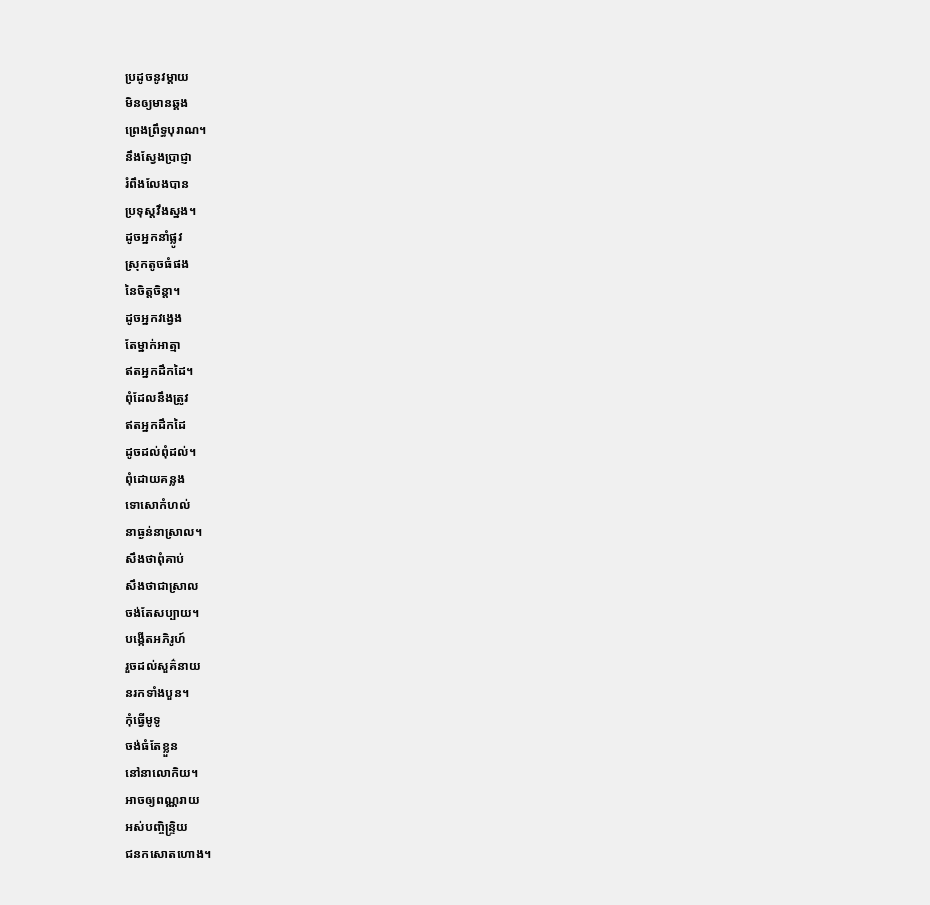ប្រដូចនូវម្តាយ
មិនឲ្យមានឆ្គង
ព្រេងព្រឹទ្ធបុរាណ។
នឹងស្វែងប្រាជ្ញា
រំពឹងលែងបាន
ប្រទុស្តវឹងស្នង។
ដូចអ្នកនាំផ្លូវ
ស្រុកតូចធំផង
នៃចិត្តចិន្តា។
ដូចអ្នកវង្វេង
តែម្នាក់អាត្មា
ឥតអ្នកដឹកដៃ។
ពុំដែលនឹងត្រូវ
ឥតអ្នកដឹកដៃ
ដូចដល់ពុំដល់។
ពុំដោយគន្លង
ទោសោកំហល់
នាធ្ងន់នាស្រាល។
សឹងថាពុំគាប់
សឹងថាជាស្រាល
ចង់តែសប្បាយ។
បង្កើតអភិរូហ៍
រួចដល់សួគ៌នាយ
នរកទាំងបួន។
កុំធ្វើមូទូ
ចង់ធំតែខ្លួន
នៅនាលោកិយ។
អាចឲ្យពណ្ណរាយ
អស់បញ្ចិន្ទ្រិយ
ជនកសោតហោង។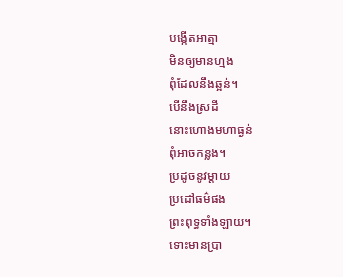បង្កើតអាត្មា
មិនឲ្យមានហ្មង
ពុំដែលនឹងឆ្អន់។
បើនឹងស្រដី
នោះហោងមហាធ្ងន់
ពុំអាចកន្លង។
ប្រដូចនូវម្ដាយ
ប្រដៅធម៌ផង
ព្រះពុទ្ធទាំងឡាយ។
ទោះមានប្រា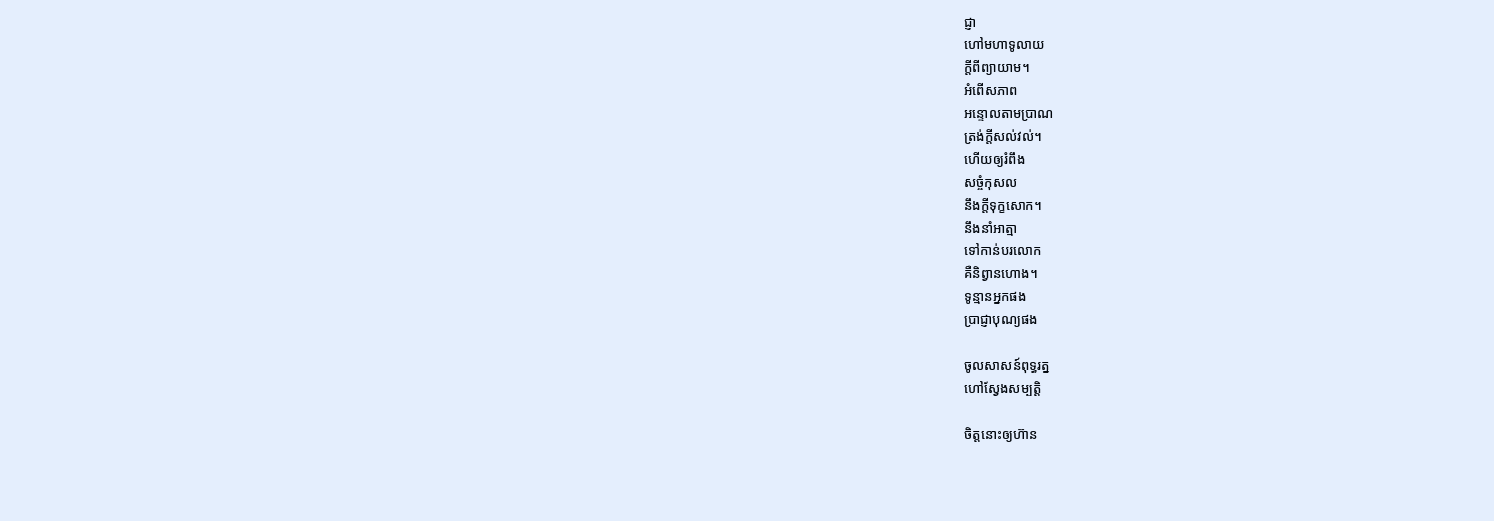ជ្ញា
ហៅមហាទូលាយ
ក្ដីពីព្យាយាម។
អំពើសភាព
អន្ទោលតាមប្រាណ
ត្រង់ក្ដីសល់វល់។
ហើយឲ្យរំពឹង
សច្ចំកុសល
នឹងក្ដីទុក្ខសោក។
នឹងនាំអាត្មា
ទៅកាន់បរលោក
គឺនិព្វានហោង។
ទូន្មានអ្នកផង
ប្រាជ្ញាបុណ្យផង

ចូលសាសន៍ពុទ្ធរត្ន
ហៅស្វែងសម្បត្តិ

ចិត្តនោះឲ្យហ៊ាន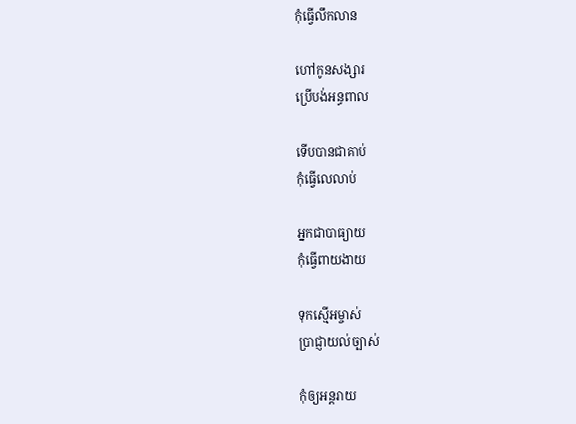កុំធ្វើលឹកលាន

ហៅកូនសង្សារ
ប្រើបង់អន្ធពាល

ទើបបានជាគាប់
កុំធ្វើលេលាប់

អ្នកជាបាធ្យាយ
កុំធ្វើពាយងាយ

ទុកស្មើអម្ចាស់
ប្រាជ្ញាយល់ច្បាស់

កុំឲ្យអន្តរាយ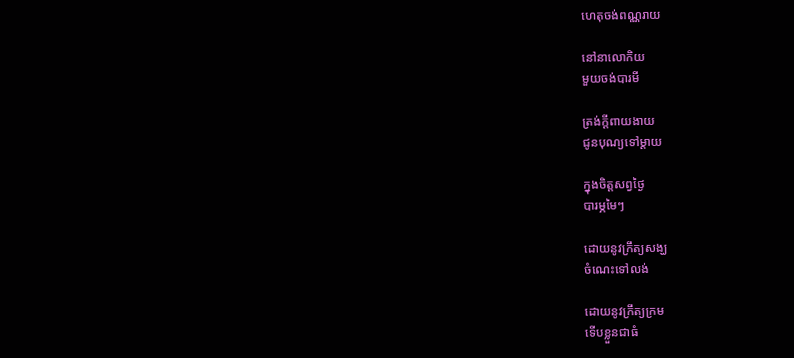ហេតុចង់ពណ្ណរាយ

នៅនាលោកិយ
មួយចង់បារមី

ត្រង់ក្តីពាយងាយ
ជូនបុណ្យទៅម្តាយ

ក្នុងចិត្តសព្វថ្ងៃ
បារម្ភមៃៗ

ដោយនូវក្រឹត្យសង្ឃ
ចំណេះទៅលង់

ដោយនូវក្រឹត្យក្រម
ទើបខ្លួនជាធំ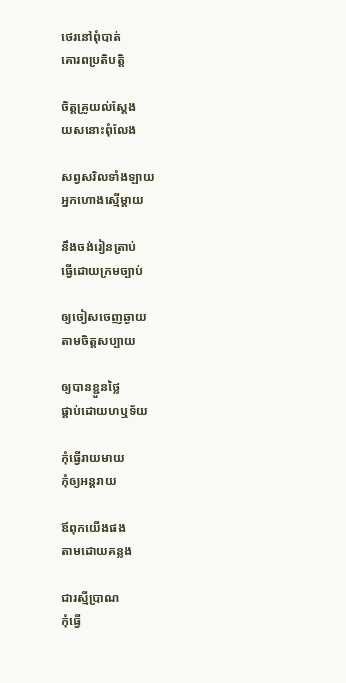ថេរនៅពុំបាត់
គោរពប្រតិបត្តិ

ចិត្តគ្រូយល់ស្ដែង
យសនោះពុំលែង

សព្វសរិលទាំងឡាយ
អ្នកហោងស្មើម្ដាយ

នឹងចង់រៀនត្រាប់
ធ្វើដោយក្រមច្បាប់

ឲ្យចៀសចេញឆ្ងាយ
តាមចិត្តសប្បាយ

ឲ្យបានខ្ជួនថ្លៃ
ផ្គាប់ដោយហឬទ័យ

កុំធ្វើរាយមាយ
កុំឲ្យអន្តរាយ

ឪពុកយើងផង
តាមដោយគន្លង

ជារស្មីប្រាណ
កុំធ្វើ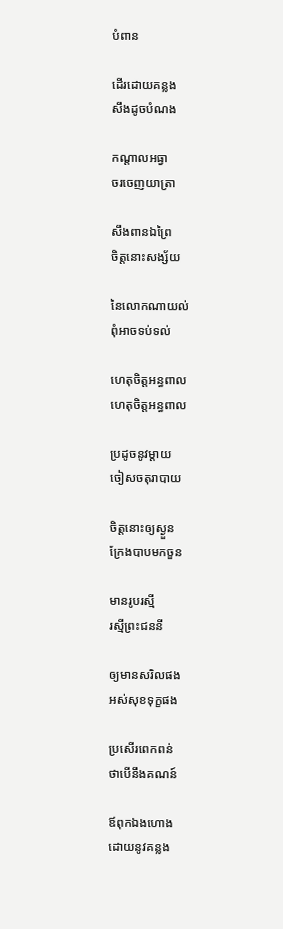បំពាន

ដើរដោយគន្លង
សឹងដូចបំណង

កណ្ដាលអធ្វា
ចរចេញយាត្រា

សឹងពានឯព្រៃ
ចិត្តនោះសង្ស័យ

នៃលោកណាយល់
ពុំអាចទប់ទល់

ហេតុចិត្តអន្ធពាល
ហេតុចិត្តអន្ធពាល

ប្រដូចនូវម្ដាយ
ចៀសចតុរាបាយ

ចិត្តនោះឲ្យស្ងួន
ក្រែងបាបមកចួន

មានរូបរស្មី
រស្មីព្រះជននី

ឲ្យមានសរិលផង
អស់សុខទុក្ខផង

ប្រសើរពេកពន់
ថាបើនឹងគណន៍

ឪពុកឯងហោង
ដោយនូវគន្លង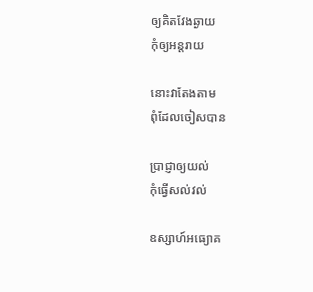ឲ្យគិតវែងឆ្ងាយ
កុំឲ្យអន្តរាយ

នោះវាតែងតាម
ពុំដែលចៀសបាន

ប្រាជ្ញាឲ្យយល់
កុំធ្វើសល់វល់

ឧស្សាហ៍អធ្យោគ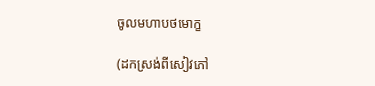ចូលមហាបថមោក្ខ

(ដកស្រង់ពីសៀវភៅ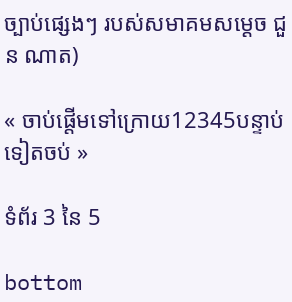ច្បាប់ផ្សេងៗ របស់សមាគមសម្ដេច ជួន ណាត)

« ចាប់ផ្តើមទៅក្រោយ12345បន្ទាប់ទៀតចប់ »

ទំព័រ 3 នៃ 5

bottom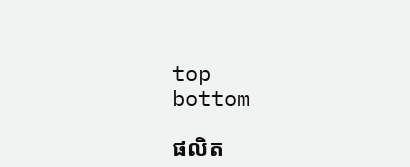top
bottom

ផលិត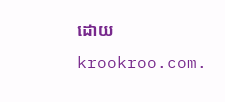ដោយ krookroo.com.